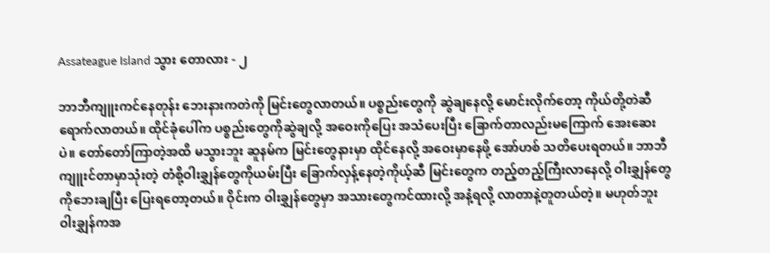Assateague Island သွား ‌တောလား - ၂

ဘာဘီကျူးကင်နေတုန်း ဘေးနားကတဲကို မြင်းတွေလာတယ်။ ပစ္စည်းတွေကို ဆွဲချနေလို့ မောင်းလိုက်တော့ ကိုယ်တို့တဲဆီရောက်လာတယ်။ ထိုင်ခုံပေါ်က ပစ္စည်းတွေကိုဆွဲချလို့ အဝေးကိုပြေး အသံပေးပြီး ခြောက်တာလည်းမကြောက် အေးဆေးပဲ။ တော်တော်ကြာတဲ့အထိ မသွားဘူး ဆူနမ်က မြင်းတွေနားမှာ ထိုင်နေလို့ အဝေးမှာနေဖို့ အော်ဟစ် သတိပေးရတယ်။ ဘာဘီကျူးင်တာမှာသုံးတဲ့ တံစို့ဝါးချွှန်တွေကိုယမ်းပြီး ‌ခြောက်လှန့်နေတဲ့ကိုယ့်ဆီ မြင်းတွေက တည့်တည့်ကြီးလာနေလို့ ဝါးချွှန်တွေကိုဘေးချပြီး ပြေးရတော့တယ်။ ဝိုင်းက ဝါးချွှန်တွေမှာ အသားတွေကင်ထားလို့ အနံ့ရလို့ လာတာနဲ့တူတယ်တဲ့။ မဟုတ်ဘူး ဝါးချွှန်ကအ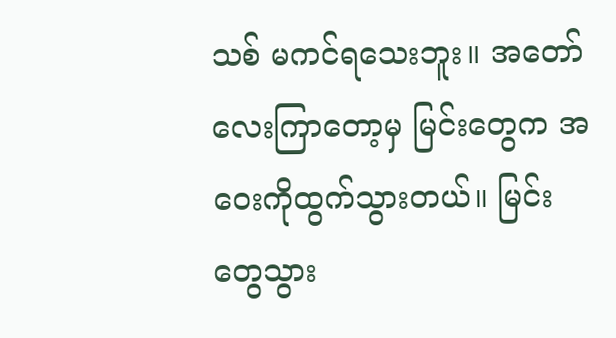သစ် မကင်ရသေးဘူး။ အတော်လေးကြာတော့မှ မြင်းတွေက အဝေးကိုထွက်သွားတယ်။ မြင်းတွေသွား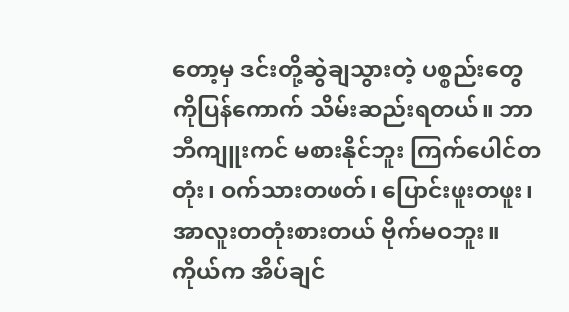တော့မှ ဒင်းတို့ဆွဲချသွားတဲ့ ပစ္စည်းတွေကိုပြန်ကောက် သိမ်းဆည်းရတယ်။ ဘာဘီကျူးကင် မစားနိုင်ဘူး ကြက်ပေါင်တတုံး၊ ဝက်သားတဖတ်၊ ပြောင်းဖူးတဖူး၊ အာလူးတတုံးစားတယ် ဗိုက်မဝဘူး။ ကိုယ်က အိပ်ချင်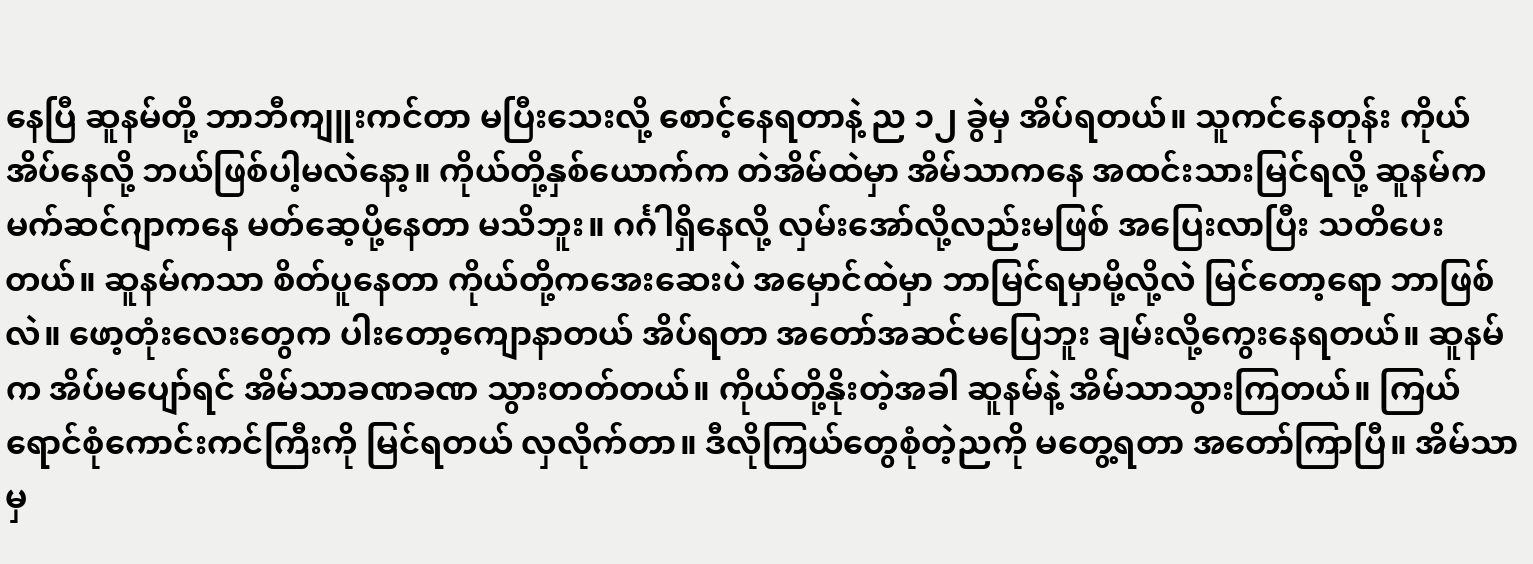နေပြီ ဆူနမ်တို့ ဘာဘီကျူးကင်တာ မပြီးသေးလို့ စောင့်နေရတာနဲ့ ည ၁၂ ခွဲမှ အိပ်ရတယ်။ သူကင်နေတုန်း ကိုယ်အိပ်နေလို့ ဘယ်ဖြစ်ပါ့မလဲနော့။ ကိုယ်တို့နှစ်ယောက်က တဲအိမ်ထဲမှာ အိမ်သာကနေ အထင်းသားမြင်ရလို့ ဆူနမ်က မက်ဆင်ဂျာကနေ မတ်ဆေ့ပို့နေတာ မသိဘူး။ ဂင်္ဂါရှိနေလို့ လှမ်းအော်လို့လည်းမဖြစ် အပြေးလာပြီး သတိပေးတယ်။ ဆူနမ်ကသာ စိတ်ပူနေတာ ကိုယ်တို့ကအေးဆေးပဲ အမှောင်ထဲမှာ ဘာမြင်ရမှာမို့လို့လဲ မြင်တော့ရော ဘာဖြစ်လဲ။ ဖော့တုံးလေးတွေက ပါးတော့ကျောနာတယ် အိပ်ရတာ အတော်အဆင်မပြေဘူး ချမ်းလို့ကွေးနေရတယ်။ ဆူနမ်က အိပ်မပျော်ရင် အိမ်သာခဏခဏ သွားတတ်တယ်။ ကိုယ်တို့နိုးတဲ့အခါ ဆူနမ်နဲ့ အိမ်သာသွားကြတယ်။ ကြယ်ရောင်စုံကောင်းကင်ကြီးကို မြင်ရတယ် လှလိုက်တာ။ ဒီလိုကြယ်တွေစုံတဲ့ညကို မတွေ့ရတာ အတော်ကြာပြီ။ အိမ်သာမှ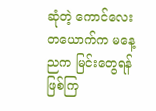ဆုံတဲ့ ကောင်လေးတယောက်က မနေ့ညက မြင်းတွေရန်ဖြစ်ကြ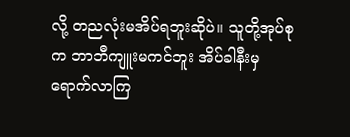လို့ တညလုံးမအိပ်ရဘူးဆိုပဲ။ သူတို့အုပ်စုက ဘာဘီကျူးမကင်ဘူး အိပ်ခါနီးမှရောက်လာကြ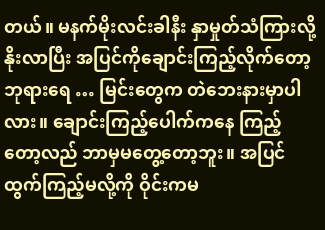တယ်။ မနက်မိုးလင်းခါနီး နှာမှုတ်သံကြားလို့ နိုးလာပြီး အပြင်ကိုချောင်းကြည့်လိုက်တော့ ဘုရားရေ … မြင်းတွေက တဲဘေးနားမှာပါလား။ ချောင်းကြည့်ပေါက်ကနေ ကြည့်တော့လည် ဘာမှမတွေ့တော့ဘူး။ အပြင်ထွက်ကြည့်မလို့ကို ဝိုင်းကမ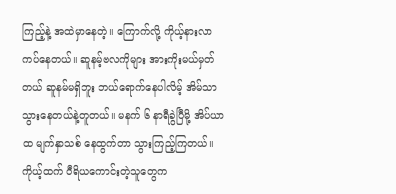ကြည့်နဲ့ အထဲမှာနေတဲ့။ ကြောက်လို့ ကိုယ့်နားလာကပ်နေတယ်။ ဆူနမ့်ဗလကိုများ အားကိုးမယ်မှတ်တယ် ဆူနမ်မရှိဘူး ဘယ်ရောက်နေပါလိမ့် အိမ်သာသွားနေတယ်နဲ့တူတယ်။ မနက် ၆ နာရီခွဲပြီမို့ အိပ်ယာထ မျက်နှာသစ် နေထွက်တာ သွားကြည့်ကြတယ်။ ကိုယ့်ထက် ဝီရိယကောင်းတဲ့သူတွေက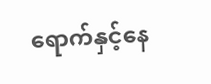ရောက်နှင့်နေ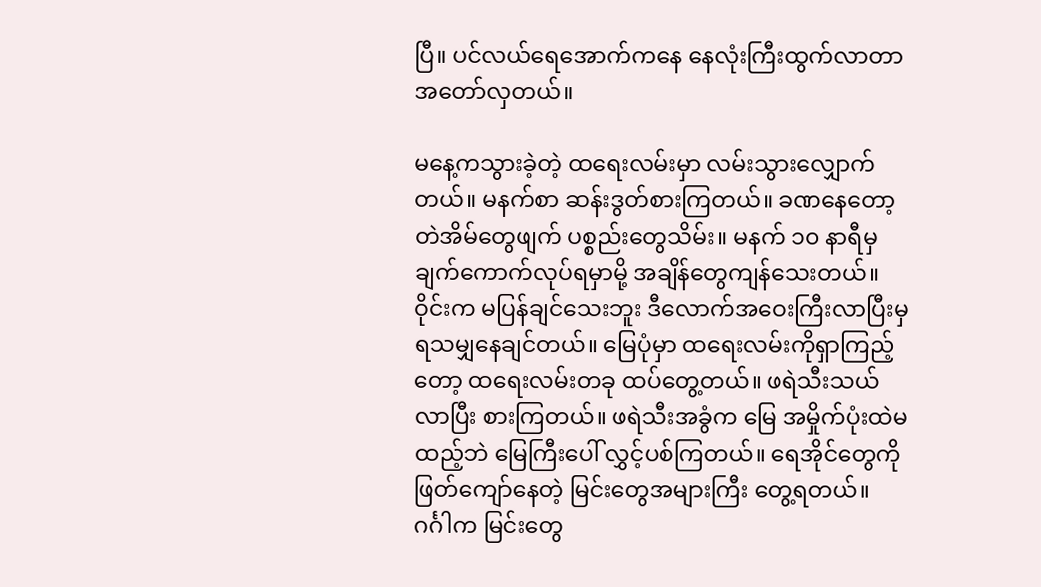ပြီ။ ပင်လယ်ရေအောက်ကနေ နေလုံးကြီးထွက်လာတာ အတော်လှတယ်။

မနေ့ကသွားခဲ့တဲ့ ထရေးလမ်းမှာ လမ်းသွားလျှောက်တယ်။ မနက်စာ ဆန်းဒွတ်စားကြတယ်။ ခဏနေတော့ တဲအိမ်တွေဖျက် ပစ္စည်းတွေသိမ်း။ မနက် ၁၀ နာရီမှ ချက်ကောက်လုပ်ရမှာမို့ အချိန်တွေကျန်သေးတယ်။ ဝိုင်းက မပြန်ချင်သေးဘူး ဒီလောက်အဝေးကြီးလာပြီးမှ ရသမျှနေချင်တယ်။ မြေပုံမှာ ထရေးလမ်းကိုရှာကြည့်တော့ ထရေးလမ်းတခု ထပ်တွေ့တယ်။ ဖရဲသီးသယ်လာပြီး စားကြတယ်။ ဖရဲသီးအခွံက မြေ အမှိုက်ပုံးထဲမထည့်ဘဲ မြေကြီးပေါ် လွှင့်ပစ်ကြတယ်။ ရေအိုင်တွေကို ဖြတ်ကျော်နေတဲ့ မြင်းတွေအများကြီး တွေ့ရတယ်။ ဂင်္ဂါက မြင်းတွေ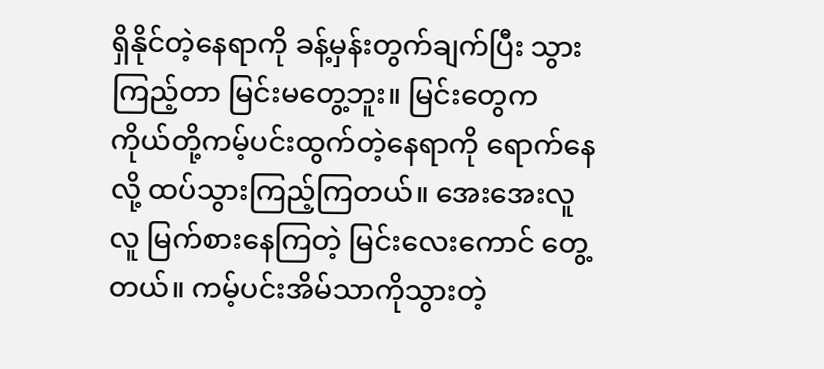ရှိနိုင်တဲ့နေရာကို ခန့်မှန်းတွက်ချက်ပြီး သွားကြည့်တာ မြင်းမတွေ့ဘူး။ မြင်းတွေက ကိုယ်တို့ကမ့်ပင်းထွက်တဲ့နေရာကို ရောက်နေလို့ ထပ်သွားကြည့်ကြတယ်။ အေးအေးလူလူ မြက်စားနေကြတဲ့ မြင်းလေးကောင် တွေ့တယ်။ ကမ့်ပင်းအိမ်သာကိုသွားတဲ့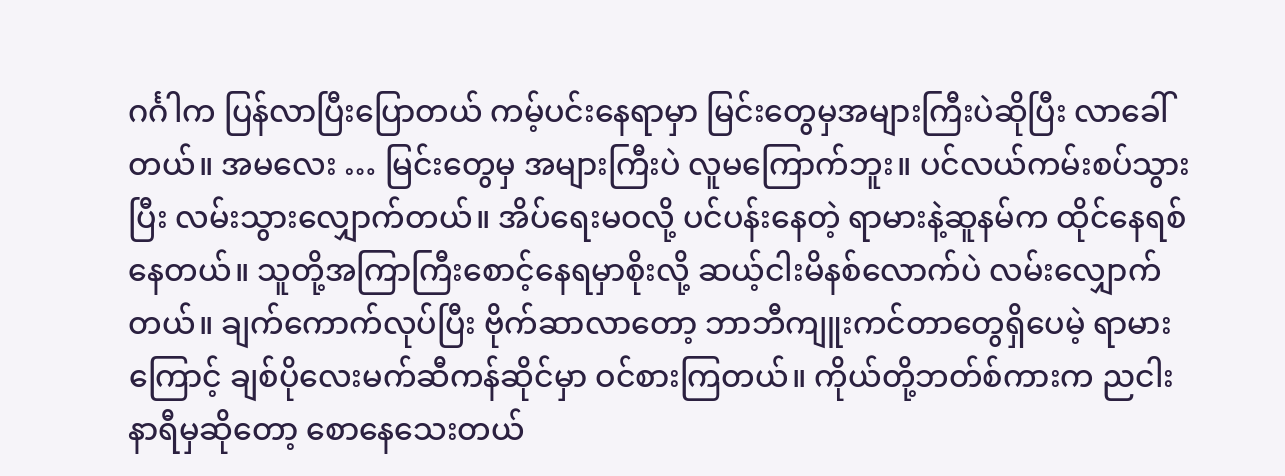ဂင်္ဂါက ပြန်လာပြီးပြောတယ် ကမ့်ပင်းနေရာမှာ မြင်းတွေမှအများကြီးပဲဆိုပြီး လာခေါ်တယ်။ အမလေး … မြင်းတွေမှ အများကြီးပဲ လူမကြောက်ဘူး။ ပင်လယ်ကမ်းစပ်သွားပြီး လမ်းသွားလျှောက်တယ်။ အိပ်ရေးမဝလို့ ပင်ပန်းနေတဲ့ ရာမားနဲ့ဆူနမ်က ထိုင်နေရစ်နေတယ်။ သူတို့အကြာကြီးစောင့်နေရမှာစိုးလို့ ဆယ့်ငါးမိနစ်လောက်ပဲ လမ်းလျှောက်တယ်။ ချက်ကောက်လုပ်ပြီး ဗိုက်ဆာလာတော့ ဘာဘီကျူးကင်တာတွေရှိပေမဲ့ ရာမားကြောင့် ချစ်ပိုလေးမက်ဆီကန်ဆိုင်မှာ ဝင်စားကြတယ်။ ကိုယ်တို့ဘတ်စ်ကားက ညငါးနာရီမှဆိုတော့ စောနေသေးတယ်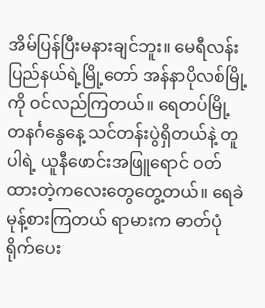အိမ်ပြန်ပြီးမနားချင်ဘူး။ မေရီလန်းပြည်နယ်ရဲ့မြို့တော် အန်နာပိုလစ်မြို့ကို ဝင်လည်ကြတယ်။ ရေတပ်မြို့ တနင်္ဂနွေနေ့ သင်တန်းပွဲရှိတယ်နဲ့ တူပါရဲ့ ယူနီဖောင်းအဖြူရောင် ဝတ်ထားတဲ့ကလေးတွေတွေ့တယ်။ ရေခဲမုန့်စားကြတယ် ရာမားက ဓာတ်ပုံရိုက်ပေး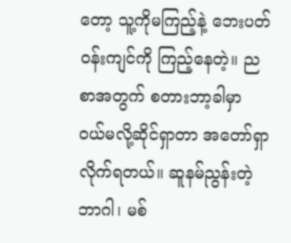တော့ သူ့ကိုမကြည့်နဲ့ ဘေးပတ်ဝန်းကျင်ကို ကြည့်နေတဲ့။ ညစာအတွက် စတားဘာ့ခါမှာ ဝယ်မလို့ဆိုင်ရှာတာ အတော်ရှာလိုက်ရတယ်။ ဆူနမ်ညွန်းတဲ့ဘာဂါ၊ မစ်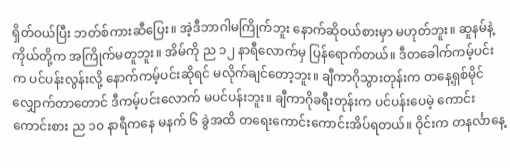ရှိတ်ဝယ်ပြီး ဘတ်စ်ကားဆီပြေး။ အဲ့ဒီဘာဂါမကြိုက်ဘူး နောက်ဆိုဝယ်စားမှာ မဟုတ်ဘူး။ ဆူနမ်နဲ့ကိုယ်တို့က အကြိုက်မတူဘူး။ အိမ်ကို ည ၁၂ နာရီလောက်မှ ပြန်ရောက်တယ်။ ဒီတခေါက်ကမ့်ပင်းက ပင်ပန်းလွန်းလို့ နောက်ကမ့်ပင်းဆိုရင် မလိုက်ချင်တော့ဘူး။ ချီကာဂိုသွားတုန်းက တနေ့ရှစ်မိုင်လျှောက်တာတောင် ဒီကမ့်ပင်းလောက် မပင်ပန်းဘူး။ ချီကာဂိုခရီးတုန်းက ပင်ပန်းပေမဲ့ ကောင်းကောင်းစား ည ၁၀ နာရီကနေ မနက် ၆ ခွဲအထိ တရေးကောင်းကောင်းအိပ်ရတယ်။ ဝိုင်းက တနင်္လာနေ့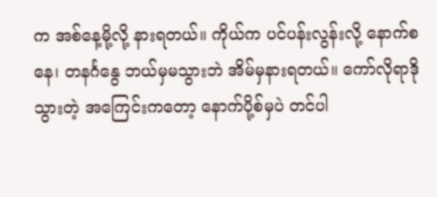က အစ်နေ့မို့လို့ နားရတယ်။ ကိုယ်က ပင်ပန်းလွန်းလို့ နောက်စနေ၊ တနင်္ဂနွေ ဘယ်မှမသွားဘဲ အိမ်မှနားရတယ်။ ကော်လိုရာဒိုသွားတဲ့ အကြေင်းကတော့ နောက်ပို့စ်မှပဲ တင်ပါ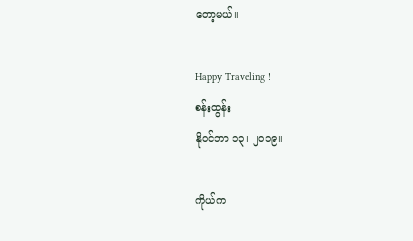တော့မယ်။

Happy Traveling !
စန်းထွန်း
နိုဝင်ဘာ ၁၃၊ ၂၀၁၉။

ကိုယ်က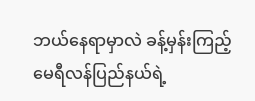ဘယ်နေရာမှာလဲ ခန့်မှန်းကြည့်
မေရီလန်ပြည်နယ်ရဲ့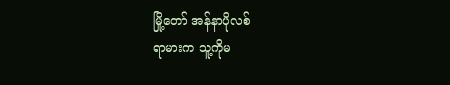မြို့‌တော် အန်နာပိုလစ်
ရာမားက သူ့ကိုမ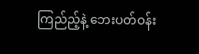ကြည်ည့်နဲ့ ‌ဘေးပတ်ဝန်း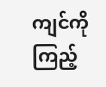ကျင်ကို ကြည့်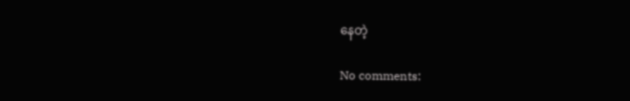နေတဲ့

No comments: